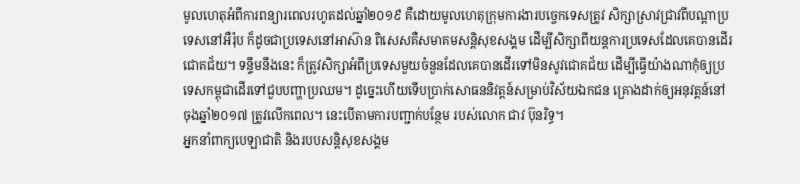មូលហេតុអំពីការពន្យារពេលរហូតដល់ឆ្នាំ២០១៩ គឺដោយមូលហេតុក្រុមការងារបច្ចេកទេសត្រូវ សិក្សាស្រាវជ្រាវពីបណ្ដាប្រទេសនៅអឺរ៉ុប ក៏ដូចជាប្រទេសនៅអាស៊ាន ពិសេសគឺសមាគមសន្តិសុខសង្គម ដើម្បីសិក្សាពីយន្តការប្រទេសដែលគេបានដើរជោគជ័យ។ ទន្ទឹមនឹងនេះ ក៏ត្រូវសិក្សាអំពីប្រទេសមួយចំនួនដែលគេបានដើរទៅមិនសូវជោគជ័យ ដើម្បីធ្វើយ៉ាងណាកុំឲ្យប្រទេសកម្ពុជាដើរទៅជួបបញ្ហាប្រឈម។ ដូច្នេះហើយទើបប្រាក់សោធននិវត្តន៍សម្រាប់វិស័យឯកជន គ្រោងដាក់ឲ្យអនុវត្តន៍នៅចុងឆ្នាំ២០១៧ ត្រូវលើកពេល។ នេះបើតាមការបញ្ជាក់បន្ថែម របស់លោក ជាវ ប៊ុនរិទ្ធ។
អ្នកនាំពាក្យបេឡាជាតិ និងរបបសន្តិសុខសង្គម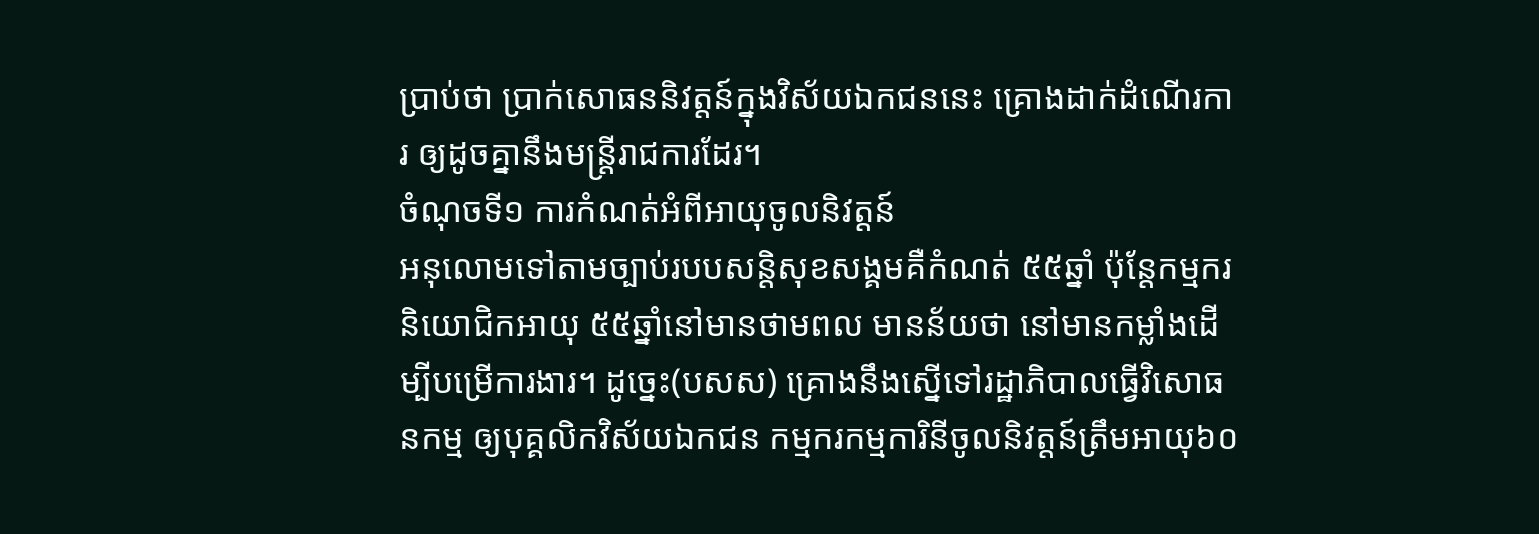ប្រាប់ថា ប្រាក់សោធននិវត្តន៍ក្នុងវិស័យឯកជននេះ គ្រោងដាក់ដំណើរការ ឲ្យដូចគ្នានឹងមន្ត្រីរាជការដែរ។
ចំណុចទី១ ការកំណត់អំពីអាយុចូលនិវត្តន៍
អនុលោមទៅតាមច្បាប់របបសន្តិសុខសង្គមគឺកំណត់ ៥៥ឆ្នាំ ប៉ុន្តែកម្មករនិយោជិកអាយុ ៥៥ឆ្នាំនៅមានថាមពល មានន័យថា នៅមានកម្លាំងដើម្បីបម្រើការងារ។ ដូច្នេះ(បសស) គ្រោងនឹងស្នើទៅរដ្ឋាភិបាលធ្វើវិសោធនកម្ម ឲ្យបុគ្គលិកវិស័យឯកជន កម្មករកម្មការិនីចូលនិវត្តន៍ត្រឹមអាយុ៦០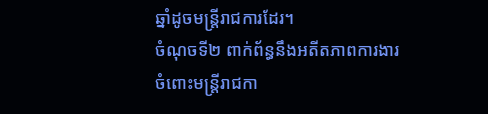ឆ្នាំដូចមន្ត្រីរាជការដែរ។
ចំណុចទី២ ពាក់ព័ន្ធនឹងអតីតភាពការងារ
ចំពោះមន្ត្រីរាជកា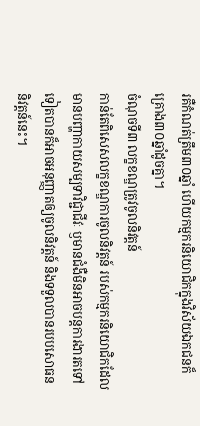រគឺកំណត់ត្រឹម៣០ឆ្នាំ ហើយកម្មករនិយោជិកក្នុងវិស័យឯកជនក៏គ្រោង៣០ឆ្នាំដូចគ្នា។
ចំណុចទី៣ លក្ខខណ្ឌត្រូវចូលនិវត្តន៍
កាន់តែពិសេសលក្ខខណ្ឌការចូលនិវត្តន៍ របស់កម្មករនិយោជិកដែលមានបញ្ហាកាយសម្បទាវិជ្ជាជីវៈ ឫមានជំងឺមិនអាចបន្តការងារតទៅទៀតបានក៏អាចអនុញ្ញាតឲ្យចូលនិវត្តន៍ និងទទួលបានរបបសោធននិវត្តន៍នេះ។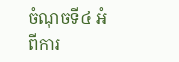ចំណុចទី៤ អំពីការ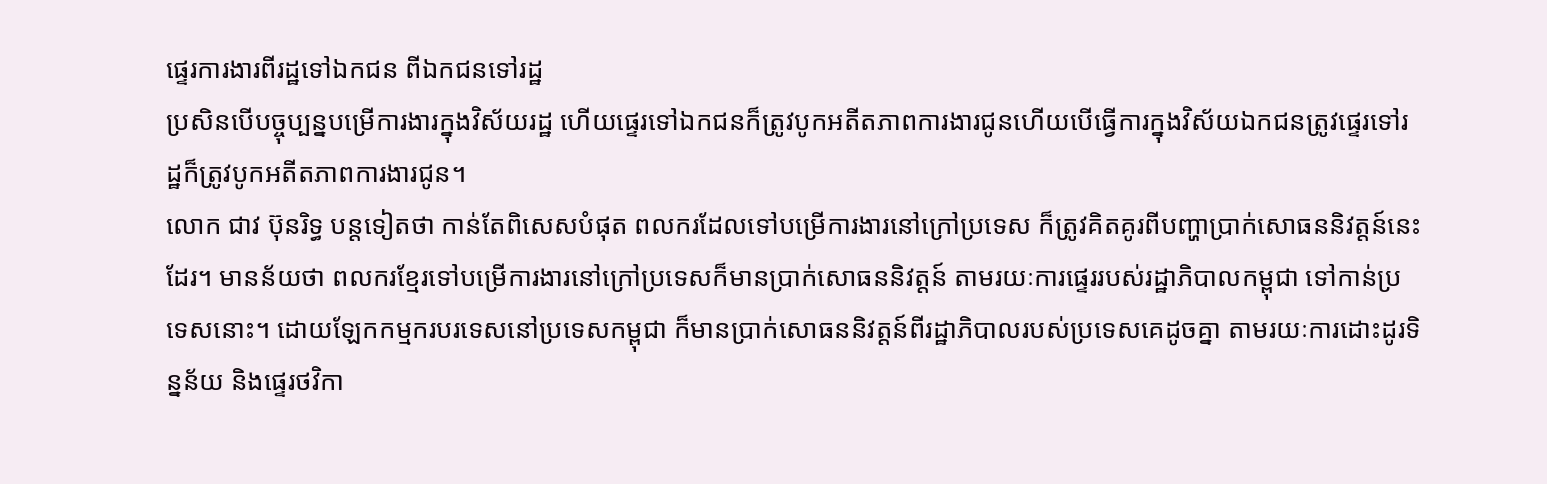ផ្ទេរការងារពីរដ្ឋទៅឯកជន ពីឯកជនទៅរដ្ឋ
ប្រសិនបើបច្ចុប្បន្នបម្រើការងារក្នុងវិស័យរដ្ឋ ហើយផ្ទេរទៅឯកជនក៏ត្រូវបូកអតីតភាពការងារជូនហើយបើធ្វើការក្នុងវិស័យឯកជនត្រូវផ្ទេរទៅរដ្ឋក៏ត្រូវបូកអតីតភាពការងារជូន។
លោក ជាវ ប៊ុនរិទ្ធ បន្តទៀតថា កាន់តែពិសេសបំផុត ពលករដែលទៅបម្រើការងារនៅក្រៅប្រទេស ក៏ត្រូវគិតគូរពីបញ្ហាប្រាក់សោធននិវត្តន៍នេះដែរ។ មានន័យថា ពលករខ្មែរទៅបម្រើការងារនៅក្រៅប្រទេសក៏មានប្រាក់សោធននិវត្តន៍ តាមរយៈការផ្ទេររបស់រដ្ឋាភិបាលកម្ពុជា ទៅកាន់ប្រទេសនោះ។ ដោយឡែកកម្មករបរទេសនៅប្រទេសកម្ពុជា ក៏មានប្រាក់សោធននិវត្តន៍ពីរដ្ឋាភិបាលរបស់ប្រទេសគេដូចគ្នា តាមរយៈការដោះដូរទិន្នន័យ និងផ្ទេរថវិកា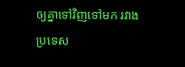ឲ្យគ្នាទៅវិញទៅមក រវាងប្រទេស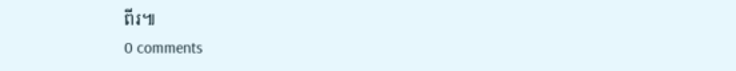ពីរ៕
0 comments